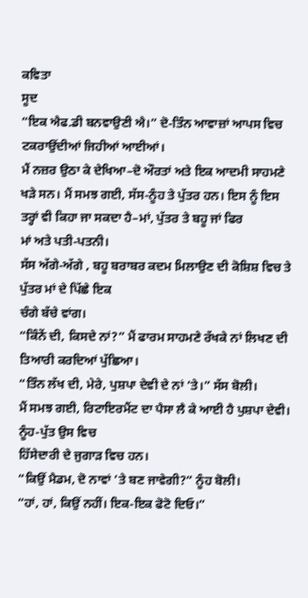ਕਵਿਤਾ
ਸੂਦ
“ਇਕ ਐਫ.ਡੀ ਬਨਵਾਉਣੀ ਐ।” ਦੋ-ਤਿੰਨ ਆਵਾਜ਼ਾਂ ਆਪਸ ਵਿਚ ਟਕਰਾਉਂਦੀਆਂ ਜਿਹੀਆਂ ਆਈਆਂ।
ਮੈਂ ਨਜ਼ਰ ਉਠਾ ਕੇ ਦੇਖਿਆ–ਦੋ ਔਰਤਾਂ ਅਤੇ ਇਕ ਆਦਮੀ ਸਾਹਮਣੇ
ਖੜੇ ਸਨ। ਮੈਂ ਸਮਝ ਗਈ, ਸੱਸ-ਨੂੰਹ ਤੇ ਪੁੱਤਰ ਹਨ। ਇਸ ਨੂੰ ਇਸ
ਤਰ੍ਹਾਂ ਵੀ ਕਿਹਾ ਜਾ ਸਕਦਾ ਹੈ–ਮਾਂ, ਪੁੱਤਰ ਤੇ ਬਹੂ ਜਾਂ ਫਿਰ
ਮਾਂ ਅਤੇ ਪਤੀ-ਪਤਨੀ।
ਸੱਸ ਅੱਗੇ-ਅੱਗੇ , ਬਹੂ ਬਰਾਬਰ ਕਦਮ ਮਿਲਾਉਣ ਦੀ ਕੋਸ਼ਿਸ਼ ਵਿਚ ਤੇ ਪੁੱਤਰ ਮਾਂ ਦੇ ਪਿੱਛੇ ਇਕ
ਚੰਗੇ ਬੱਚੇ ਵਾਂਗ।
“ਕਿੰਨੇਂ ਦੀ, ਕਿਸਦੇ ਨਾਂ?” ਮੈਂ ਫਾਰਮ ਸਾਹਮਣੇ ਰੱਖਕੇ ਨਾਂ ਲਿਖਣ ਦੀ ਤਿਆਰੀ ਕਰਦਿਆਂ ਪੁੱਛਿਆ।
“ਤਿੰਨ ਲੱਖ ਦੀ, ਮੇਰੇ, ਪੁਸ਼ਪਾ ਦੇਵੀ ਦੇ ਨਾਂ ’ਤੇ।” ਸੱਸ ਬੋਲੀ।
ਮੈਂ ਸਮਝ ਗਈ, ਰਿਟਾਇਰਮੈਂਟ ਦਾ ਪੈਸਾ ਲੈ ਕੇ ਆਈ ਹੈ ਪੁਸ਼ਪਾ ਦੇਵੀ। ਨੂੰਹ-ਪੁੱਤ ਉਸ ਵਿਚ
ਹਿੱਸੇਦਾਰੀ ਦੇ ਜੁਗਾੜ ਵਿਚ ਹਨ।
“ਕਿਉਂ ਮੈਡਮ, ਦੋ ਨਾਵਾਂ ’ਤੇ ਬਣ ਜਾਵੇਗੀ?” ਨੂੰਹ ਬੋਲੀ।
“ਹਾਂ, ਹਾਂ, ਕਿਉਂ ਨਹੀਂ। ਇਕ-ਇਕ ਫੋਟੋ ਦਿਓ।”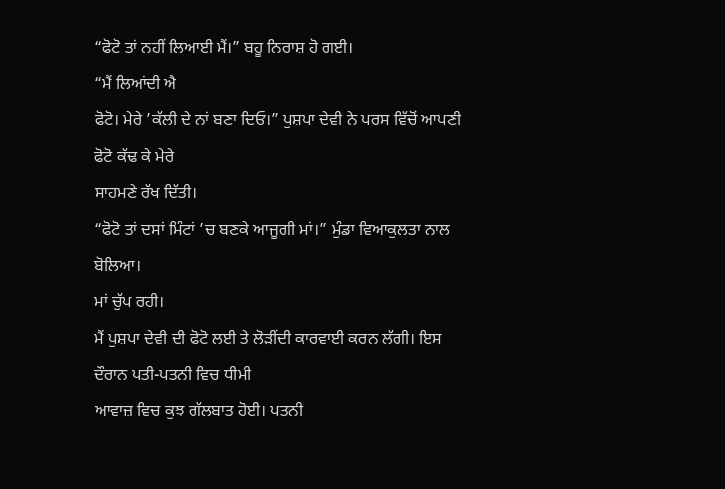“ਫੋਟੋ ਤਾਂ ਨਹੀਂ ਲਿਆਈ ਮੈਂ।” ਬਹੂ ਨਿਰਾਸ਼ ਹੋ ਗਈ।
“ਮੈਂ ਲਿਆਂਦੀ ਐ
ਫੋਟੋ। ਮੇਰੇ ’ਕੱਲੀ ਦੇ ਨਾਂ ਬਣਾ ਦਿਓ।” ਪੁਸ਼ਪਾ ਦੇਵੀ ਨੇ ਪਰਸ ਵਿੱਚੋਂ ਆਪਣੀ ਫੋਟੋ ਕੱਢ ਕੇ ਮੇਰੇ
ਸਾਹਮਣੇ ਰੱਖ ਦਿੱਤੀ।
“ਫੋਟੋ ਤਾਂ ਦਸਾਂ ਮਿੰਟਾਂ ’ਚ ਬਣਕੇ ਆਜੂਗੀ ਮਾਂ।” ਮੁੰਡਾ ਵਿਆਕੁਲਤਾ ਨਾਲ ਬੋਲਿਆ।
ਮਾਂ ਚੁੱਪ ਰਹੀ।
ਮੈਂ ਪੁਸ਼ਪਾ ਦੇਵੀ ਦੀ ਫੋਟੋ ਲਈ ਤੇ ਲੋੜੀਂਦੀ ਕਾਰਵਾਈ ਕਰਨ ਲੱਗੀ। ਇਸ ਦੌਰਾਨ ਪਤੀ-ਪਤਨੀ ਵਿਚ ਧੀਮੀ
ਆਵਾਜ਼ ਵਿਚ ਕੁਝ ਗੱਲਬਾਤ ਹੋਈ। ਪਤਨੀ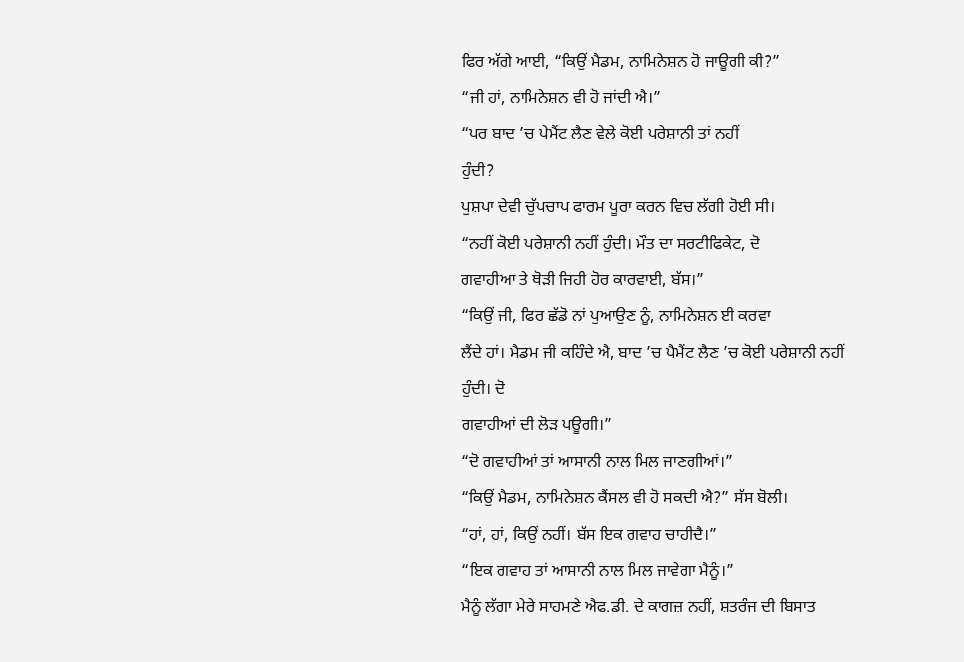ਫਿਰ ਅੱਗੇ ਆਈ, “ਕਿਉਂ ਮੈਡਮ, ਨਾਮਿਨੇਸ਼ਨ ਹੋ ਜਾਊਗੀ ਕੀ?”
“ਜੀ ਹਾਂ, ਨਾਮਿਨੇਸ਼ਨ ਵੀ ਹੋ ਜਾਂਦੀ ਐ।”
“ਪਰ ਬਾਦ ’ਚ ਪੇਮੈਂਟ ਲੈਣ ਵੇਲੇ ਕੋਈ ਪਰੇਸ਼ਾਨੀ ਤਾਂ ਨਹੀਂ
ਹੁੰਦੀ?
ਪੁਸ਼ਪਾ ਦੇਵੀ ਚੁੱਪਚਾਪ ਫਾਰਮ ਪੂਰਾ ਕਰਨ ਵਿਚ ਲੱਗੀ ਹੋਈ ਸੀ।
“ਨਹੀਂ ਕੋਈ ਪਰੇਸ਼ਾਨੀ ਨਹੀਂ ਹੁੰਦੀ। ਮੌਤ ਦਾ ਸਰਟੀਫਿਕੇਟ, ਦੋ
ਗਵਾਹੀਆ ਤੇ ਥੋੜੀ ਜਿਹੀ ਹੋਰ ਕਾਰਵਾਈ, ਬੱਸ।”
“ਕਿਉਂ ਜੀ, ਫਿਰ ਛੱਡੋ ਨਾਂ ਪੁਆਉਣ ਨੂੰ, ਨਾਮਿਨੇਸ਼ਨ ਈ ਕਰਵਾ
ਲੈਂਦੇ ਹਾਂ। ਮੈਡਮ ਜੀ ਕਹਿੰਦੇ ਐ, ਬਾਦ ’ਚ ਪੈਮੈਂਟ ਲੈਣ ’ਚ ਕੋਈ ਪਰੇਸ਼ਾਨੀ ਨਹੀਂ ਹੁੰਦੀ। ਦੋ
ਗਵਾਹੀਆਂ ਦੀ ਲੋੜ ਪਊਗੀ।”
“ਦੋ ਗਵਾਹੀਆਂ ਤਾਂ ਆਸਾਨੀ ਨਾਲ ਮਿਲ ਜਾਣਗੀਆਂ।”
“ਕਿਉਂ ਮੈਡਮ, ਨਾਮਿਨੇਸ਼ਨ ਕੈਂਸਲ ਵੀ ਹੋ ਸਕਦੀ ਐ?” ਸੱਸ ਬੋਲੀ।
“ਹਾਂ, ਹਾਂ, ਕਿਉਂ ਨਹੀਂ। ਬੱਸ ਇਕ ਗਵਾਹ ਚਾਹੀਦੈ।”
“ਇਕ ਗਵਾਹ ਤਾਂ ਆਸਾਨੀ ਨਾਲ ਮਿਲ ਜਾਵੇਗਾ ਮੈਨੂੰ।”
ਮੈਨੂੰ ਲੱਗਾ ਮੇਰੇ ਸਾਹਮਣੇ ਐਫ.ਡੀ. ਦੇ ਕਾਗਜ਼ ਨਹੀਂ, ਸ਼ਤਰੰਜ ਦੀ ਬਿਸਾਤ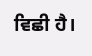ਵਿਛੀ ਹੈ।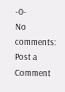-0-
No comments:
Post a Comment